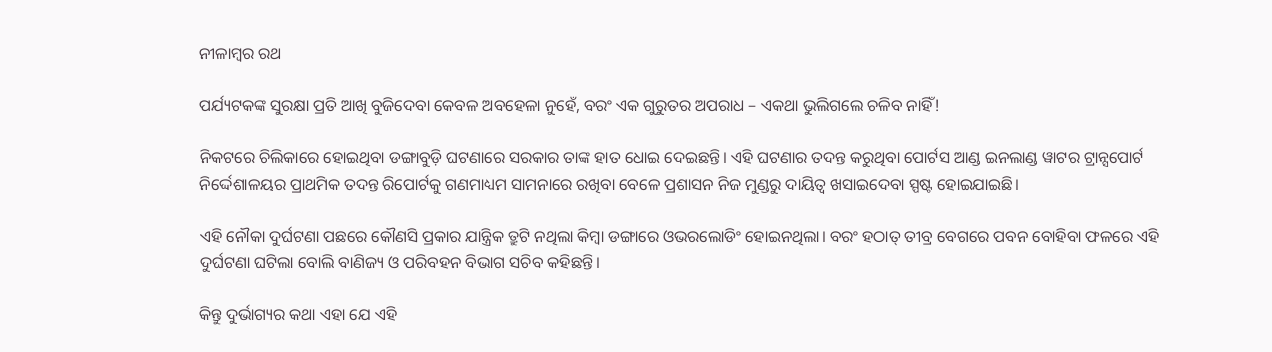ନୀଳାମ୍ବର ରଥ

ପର୍ଯ୍ୟଟକଙ୍କ ସୁରକ୍ଷା ପ୍ରତି ଆଖି ବୁଜିଦେବା କେବଳ ଅବହେଳା ନୁହେଁ, ବରଂ ଏକ ଗୁରୁତର ଅପରାଧ – ଏକଥା ଭୁଲିଗଲେ ଚଳିବ ନାହିଁ!

ନିକଟରେ ଚିଲିକାରେ ହୋ‍ଇଥିବା ଡଙ୍ଗାବୁଡ଼ି ଘଟଣାରେ ସରକାର ତାଙ୍କ ହାତ ଧୋ‍ଇ ଦେଇଛନ୍ତି। ଏହି ଘଟଣାର ତଦନ୍ତ କରୁଥିବା ପୋର୍ଟସ ଆଣ୍ଡ ଇନଲାଣ୍ଡ ୱାଟର ଟ୍ରାନ୍ସପୋର୍ଟ ନିର୍ଦ୍ଦେଶାଳୟର ପ୍ରାଥମିକ ତଦନ୍ତ ରିପୋର୍ଟକୁ ଗଣମାଧ୍ୟମ ସାମନାରେ ରଖିବା ବେଳେ ପ୍ରଶାସନ ନିଜ ମୁଣ୍ଡରୁ ଦାୟିତ୍ୱ ଖସାଇଦେବା ସ୍ପଷ୍ଟ ହୋ‍ଇଯାଇଛି।

ଏହି ନୌକା ଦୁର୍ଘଟଣା ପଛରେ କୌଣସି ପ୍ରକାର ଯାନ୍ତ୍ରିକ ତ୍ରୁଟି ନଥିଲା କିମ୍ବା ଡଙ୍ଗାରେ ଓଭରଲୋଡିଂ ହୋ‍ଇନଥିଲା। ବରଂ ହଠାତ୍‍ ତୀବ୍ର ବେଗରେ ପବନ ବୋହିବା ଫଳରେ ଏହି ଦୁର୍ଘଟଣା ଘଟିଲା ବୋଲି ବାଣିଜ୍ୟ ଓ ପରିବହନ ବିଭାଗ ସଚିବ କହିଛନ୍ତି।

କିନ୍ତୁ ଦୁର୍ଭାଗ୍ୟର କଥା ଏହା ଯେ ଏହି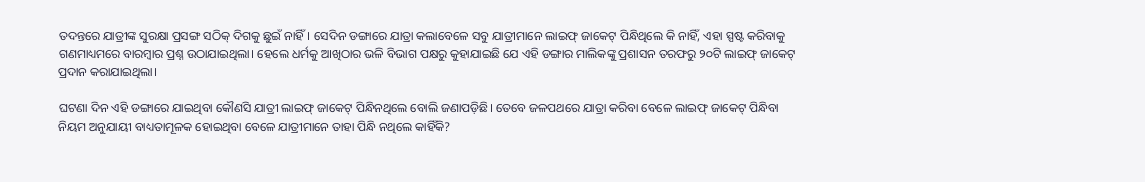ତଦନ୍ତରେ ଯାତ୍ରୀଙ୍କ ସୁରକ୍ଷା ପ୍ରସଙ୍ଗ ସଠିକ୍‍ ଦିଗକୁ ଛୁଇଁ ନାହିଁ। ସେଦିନ ଡଙ୍ଗାରେ ଯାତ୍ରା କଲାବେଳେ ସବୁ ଯାତ୍ରୀମାନେ ଲାଇଫ୍‍ ଜାକେଟ୍‍ ପିନ୍ଧିଥିଲେ କି ନାହିଁ, ଏହା ସ୍ପଷ୍ଟ କରିବାକୁ ଗଣମାଧ୍ୟମରେ ବାରମ୍ବାର ପ୍ରଶ୍ନ ଉଠାଯାଇଥିଲା। ହେଲେ ଧର୍ମକୁ ଆଖିଠାର ଭଳି ବିଭାଗ ପକ୍ଷରୁ କୁହାଯାଇଛି ଯେ ଏହି ଡଙ୍ଗାର ମାଲିକଙ୍କୁ ପ୍ରଶାସନ ତରଫରୁ ୨୦ଟି ଲାଇଫ୍‍ ଜାକେଟ୍‍ ପ୍ରଦାନ କରାଯାଇଥିଲା।

ଘଟଣା ଦିନ ଏହି ଡଙ୍ଗାରେ ଯାଇଥିବା କୌଣସି ଯାତ୍ରୀ ଲା‍ଇଫ୍‍ ଜାକେଟ୍‍ ପିନ୍ଧିନଥିଲେ ବୋଲି ଜଣାପଡ଼ିଛି। ତେବେ ଜଳପଥରେ ଯାତ୍ରା କରିବା ବେଳେ ଲାଇଫ୍‍ ଜାକେଟ୍‍ ପିନ୍ଧିବା ନିୟମ ଅନୁଯାୟୀ ବାଧ୍ୟତାମୂଳକ ହୋ‍ଇଥିବା ବେଳେ ଯାତ୍ରୀମାନେ ତାହା ପିନ୍ଧି ନଥିଲେ କାହିଁକି?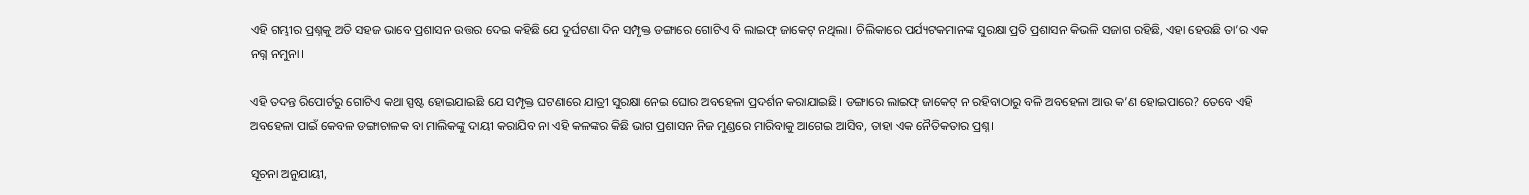ଏହି ଗମ୍ଭୀର ପ୍ରଶ୍ନକୁ ଅତି ସହଜ ଭାବେ ପ୍ରଶାସନ ଉତ୍ତର ଦେଇ କହିଛି ଯେ ଦୁର୍ଘଟଣା ଦିନ ସମ୍ପୃକ୍ତ ଡଙ୍ଗାରେ ଗୋଟିଏ ବି ଲାଇଫ୍‍ ଜାକେଟ୍‍ ନଥିଲା। ଚିଲିକାରେ ପର୍ଯ୍ୟଟକମାନଙ୍କ ସୁରକ୍ଷା ପ୍ରତି ପ୍ରଶାସନ କିଭଳି ସଜାଗ ରହିଛି, ଏହା ହେଉଛି ତା’ର ଏକ ନଗ୍ନ ନମୁନା।

ଏହି ତଦନ୍ତ ରିପୋର୍ଟରୁ ଗୋଟିଏ କଥା ସ୍ପଷ୍ଟ ହୋ‍ଇଯାଇଛି ଯେ ସମ୍ପୃକ୍ତ ଘଟଣାରେ ଯାତ୍ରୀ ସୁରକ୍ଷା ନେଇ ଘୋର ଅବହେଳା ପ୍ରଦର୍ଶନ କରାଯାଇଛି। ଡଙ୍ଗାରେ ଲାଇଫ୍‍ ଜାକେଟ୍‍ ନ ରହିବାଠାରୁ ବଳି ଅବହେଳା ଆଉ କ’ଣ ହୋ‍ଇପାରେ? ତେବେ ଏହି ଅବହେଳା ପାଇଁ କେବଳ ଡଙ୍ଗାଚାଳକ ବା ମାଲିକଙ୍କୁ ଦାୟୀ କରାଯିବ ନା ଏହି କଳଙ୍କର କିଛି ଭାଗ ପ୍ରଶାସନ ନିଜ ମୁଣ୍ଡରେ ମାରିବାକୁ ଆଗେଇ ଆସିବ, ତାହା ଏକ ନୈତିକତାର ପ୍ରଶ୍ନ।

ସୂଚନା ଅନୁଯାୟୀ,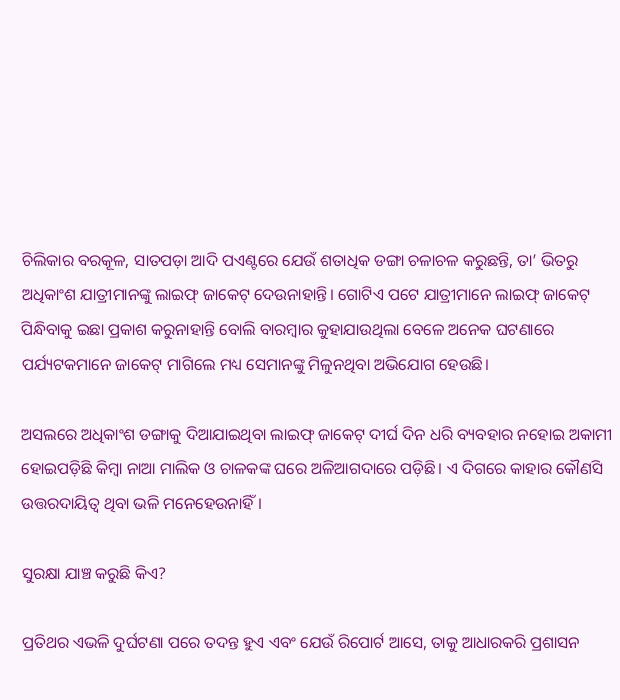ଚିଲିକାର ବରକୂଳ, ସାତପଡ଼ା ଆଦି ପଏଣ୍ଟରେ ଯେଉଁ ଶତାଧିକ ଡଙ୍ଗା ଚଳାଚଳ କରୁଛନ୍ତି, ତା’ ଭିତରୁ ଅଧିକାଂଶ ଯାତ୍ରୀମାନଙ୍କୁ ଲା‍ଇଫ୍‍ ଜାକେଟ୍‍ ଦେଉନାହାନ୍ତି। ଗୋଟିଏ ପଟେ ଯାତ୍ରୀମାନେ ଲାଇଫ୍‍ ଜାକେଟ୍‍ ପିନ୍ଧିବାକୁ ଇଛା ପ୍ରକାଶ କରୁନାହାନ୍ତି ବୋଲି ବାରମ୍ବାର କୁହାଯାଉଥିଲା ବେଳେ ଅନେକ ଘଟଣାରେ ପର୍ଯ୍ୟଟକମାନେ ଜାକେଟ୍‍ ମାଗିଲେ ମଧ୍ୟ ସେମାନଙ୍କୁ ମିଳୁନଥିବା ଅଭିଯୋଗ ହେଉଛି।

ଅସଲରେ ଅଧିକାଂଶ ଡଙ୍ଗାକୁ ଦିଆଯାଇଥିବା ଲାଇଫ୍‍ ଜାକେଟ୍‍ ଦୀର୍ଘ ଦିନ ଧରି ବ୍ୟବହାର ନହୋ‍ଇ ଅକାମୀ ହୋ‍ଇପଡ଼ିଛି କିମ୍ବା ନାଆ ମାଲିକ ଓ ଚାଳକଙ୍କ ଘରେ ଅଳିଆଗଦାରେ ପଡ଼ିଛି। ଏ ଦିଗରେ କାହାର କୌଣସି ଉତ୍ତରଦାୟିତ୍ୱ ଥିବା ଭଳି ମନେହେଉନାହିଁ।

ସୁରକ୍ଷା ଯାଞ୍ଚ କରୁଛି କିଏ?

ପ୍ରତିଥର ଏଭଳି ଦୁର୍ଘଟଣା ପରେ ତଦନ୍ତ ହୁଏ ଏବଂ ଯେଉଁ ରିପୋର୍ଟ ଆସେ, ତାକୁ ଆଧାରକରି ପ୍ରଶାସନ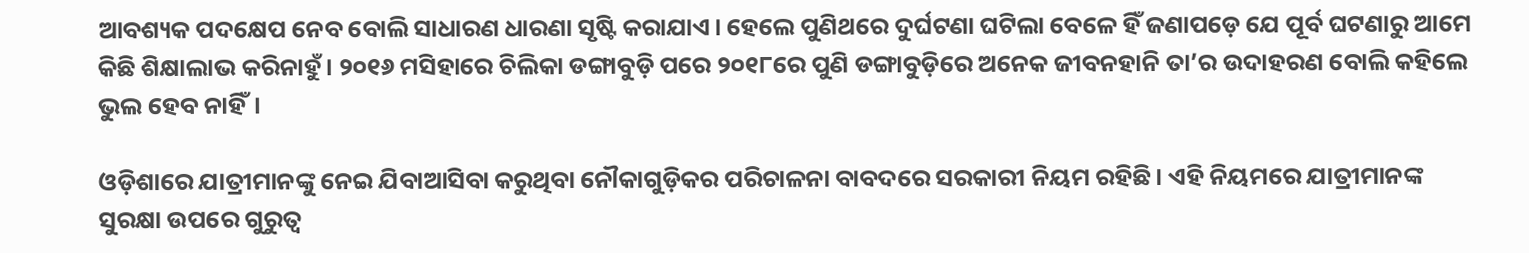ଆବଶ୍ୟକ ପଦକ୍ଷେପ ନେବ ବୋଲି ସାଧାରଣ ଧାରଣା ସୃଷ୍ଟି କରାଯାଏ। ହେଲେ ପୁଣିଥରେ ଦୁର୍ଘଟଣା ଘଟିଲା ବେଳେ ହିଁ ଜଣାପଡ଼େ ଯେ ପୂର୍ବ ଘଟଣାରୁ ଆମେ କିଛି ଶିକ୍ଷାଲାଭ କରିନାହୁଁ। ୨୦୧୬ ମସିହାରେ ଚିଲିକା ଡଙ୍ଗାବୁଡ଼ି ପରେ ୨୦୧୮ରେ ପୁଣି ଡଙ୍ଗାବୁଡ଼ିରେ ଅନେକ ଜୀବନହାନି ତା’ର ଉଦାହରଣ ବୋଲି କହିଲେ ଭୁଲ ହେବ ନାହିଁ।

ଓଡ଼ିଶାରେ ଯାତ୍ରୀମାନଙ୍କୁ ନେଇ ଯିବାଆସିବା କରୁଥିବା ନୌକାଗୁଡ଼ିକର ପରିଚାଳନା ବାବଦରେ ସରକାରୀ ନିୟମ ରହିଛି। ଏହି ନିୟମରେ ଯାତ୍ରୀମାନଙ୍କ ସୁରକ୍ଷା ଉପରେ ଗୁରୁତ୍ୱ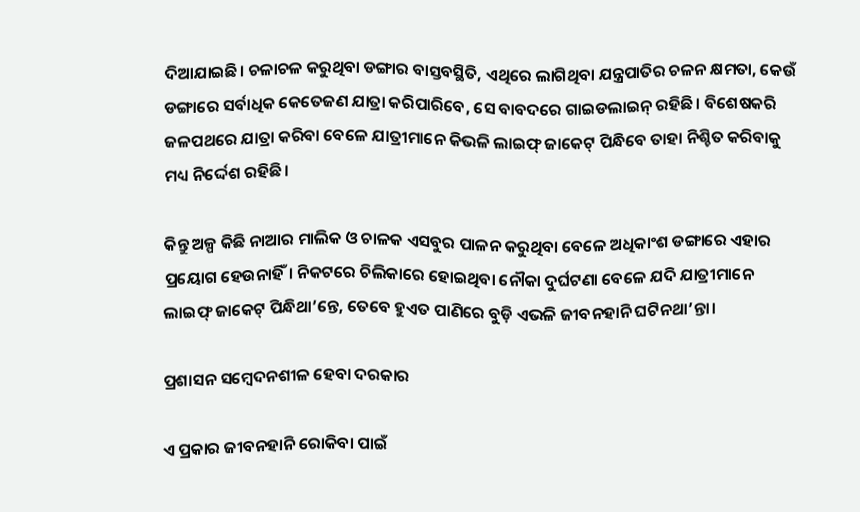ଦିଆଯାଇଛି। ଚଳାଚଳ କରୁଥିବା ଡଙ୍ଗାର ବାସ୍ତବସ୍ଥିତି, ଏଥିରେ ଲାଗିଥିବା ଯନ୍ତ୍ରପାତିର ଚଳନ କ୍ଷମତା, କେଉଁ ଡଙ୍ଗାରେ ସର୍ବାଧିକ କେତେଜଣ ଯାତ୍ରା କରିପାରିବେ, ସେ ବାବଦରେ ଗାଇଡଲାଇନ୍‍ ରହିଛି। ବିଶେଷକରି ଜଳପଥରେ ଯାତ୍ରା କରିବା ବେଳେ ଯାତ୍ରୀମାନେ କିଭଳି ଲାଇଫ୍‍ ଜାକେଟ୍‍ ପିନ୍ଧିବେ ତାହା ନିଶ୍ଚିତ କରିବାକୁ ମଧ୍ୟ ନିର୍ଦ୍ଦେଶ ରହିଛି।

କିନ୍ତୁ ଅଳ୍ପ କିଛି ନାଆର ମାଲିକ ଓ ଚାଳକ ଏସବୁର ପାଳନ କରୁଥିବା ବେଳେ ଅଧିକାଂଶ ଡଙ୍ଗାରେ ଏହାର ପ୍ରୟୋଗ ହେଉନାହିଁ। ନିକଟରେ ଚିଲିକାରେ ହୋ‍ଇଥିବା ନୌକା ଦୁର୍ଘଟଣା ବେଳେ ଯଦି ଯାତ୍ରୀମାନେ ଲା‍ଇଫ୍‍ ଜାକେଟ୍‍ ପିନ୍ଧିଥା’ନ୍ତେ, ତେବେ ହୁଏତ ପାଣିରେ ବୁଡ଼ି ଏଭଳି ଜୀବନହାନି ଘଟିନଥା’ନ୍ତା।

ପ୍ରଶାସନ ସମ୍ବେଦନଶୀଳ ହେବା ଦରକାର

ଏ ପ୍ରକାର ଜୀବନହାନି ରୋକିବା ପାଇଁ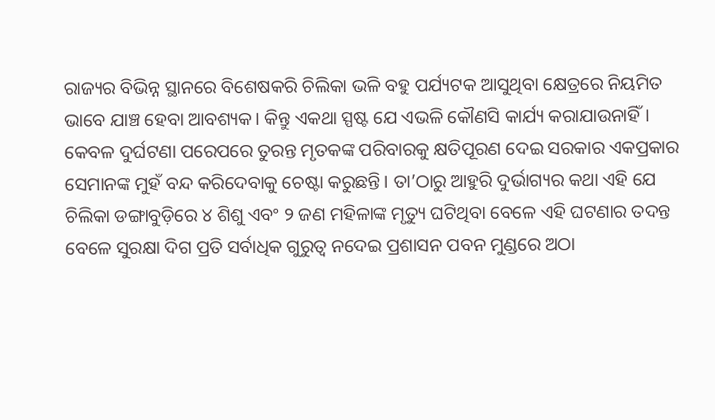ରାଜ୍ୟର ବିଭିନ୍ନ ସ୍ଥାନରେ ବିଶେଷକରି ଚିଲିକା ଭଳି ବହୁ ପର୍ଯ୍ୟଟକ ଆସୁଥିବା କ୍ଷେତ୍ରରେ ନିୟମିତ ଭାବେ ଯାଞ୍ଚ ହେବା ଆବଶ୍ୟକ। କିନ୍ତୁ ଏକଥା ସ୍ପଷ୍ଟ ଯେ ଏଭଳି କୌଣସି କାର୍ଯ୍ୟ କରାଯାଉନାହିଁ। କେବଳ ଦୁର୍ଘଟଣା ପରେପରେ ତୁରନ୍ତ ମୃତକଙ୍କ ପରିବାରକୁ କ୍ଷତିପୂରଣ ଦେଇ ସରକାର ଏକପ୍ରକାର ସେମାନଙ୍କ ମୁହଁ ବନ୍ଦ କରିଦେବାକୁ ଚେଷ୍ଟା କରୁଛନ୍ତି। ତା’ଠାରୁ ଆହୁରି ଦୁର୍ଭାଗ୍ୟର କଥା ଏହି ଯେ ଚିଲିକା ଡଙ୍ଗାବୁଡ଼ିରେ ୪ ଶିଶୁ ଏବଂ ୨ ଜଣ ମହିଳାଙ୍କ ମୃତ୍ୟୁ ଘଟିଥିବା ବେଳେ ଏହି ଘଟଣାର ତଦନ୍ତ ବେଳେ ସୁରକ୍ଷା ଦିଗ ପ୍ରତି ସର୍ବାଧିକ ଗୁରୁତ୍ୱ ନଦେଇ ପ୍ରଶାସନ ପବନ ମୁଣ୍ଡରେ ଅଠା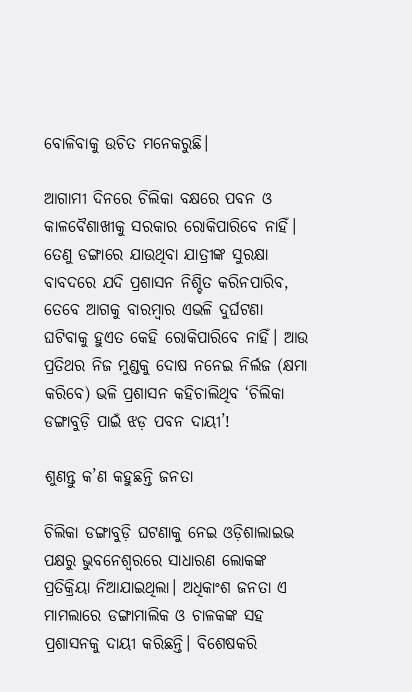ବୋଳିବାକୁ ଉଚିତ ମନେକରୁଛି।

ଆଗାମୀ ଦିନରେ ଚିଲିକା ବକ୍ଷରେ ପବନ ଓ କାଳବୈଶାଖୀକୁ ସରକାର ରୋକିପାରିବେ ନାହିଁ। ତେଣୁ ଡଙ୍ଗାରେ ଯାଉଥିବା ଯାତ୍ରୀଙ୍କ ସୁରକ୍ଷା ବାବଦରେ ଯଦି ପ୍ରଶାସନ ନିଶ୍ଚିତ କରିନପାରିବ, ତେବେ ଆଗକୁ ବାରମ୍ବାର ଏଭଳି ଦୁର୍ଘଟଣା ଘଟିବାକୁ ହୁଏତ କେହି ରୋକିପାରିବେ ନାହିଁ। ଆଉ ପ୍ରତିଥର ନିଜ ମୁଣ୍ଡକୁ ଦୋଷ ନନେଇ ନିର୍ଲଜ (କ୍ଷମା କରିବେ) ଭଳି ପ୍ରଶାସନ କହିଚାଲିଥିବ ‘ଚିଲିକା ଡଙ୍ଗାବୁଡ଼ି ପାଇଁ ଝଡ଼ ପବନ ଦାୟୀ’!

ଶୁଣନ୍ତୁ କ’ଣ କହୁଛନ୍ତି ଜନତା

ଚିଲିକା ଡଙ୍ଗାବୁଡ଼ି ଘଟଣାକୁ ନେଇ ଓଡ଼ିଶାଲାଇଭ ପକ୍ଷରୁ ଭୁବନେଶ୍ୱରରେ ସାଧାରଣ ଲୋକଙ୍କ ପ୍ରତିକ୍ରିୟା ନିଆଯାଇଥିଲା। ଅଧିକାଂଶ ଜନତା ଏ ମାମଲାରେ ଡଙ୍ଗାମାଲିକ ଓ ଚାଳକଙ୍କ ସହ ପ୍ରଶାସନକୁ ଦାୟୀ କରିଛନ୍ତି। ବିଶେଷକରି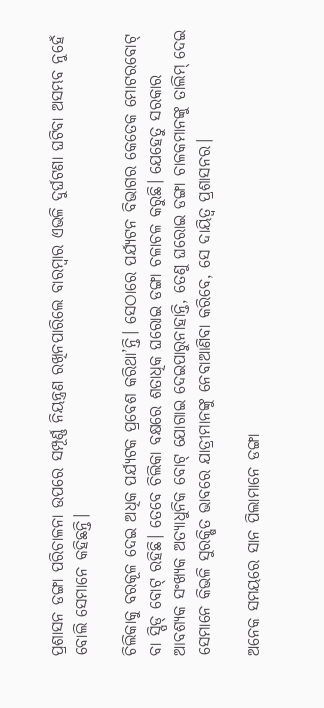ପ୍ରଶାସନ ଡଙ୍ଗା ପରିଚାଳନା ଉପରେ ସମ୍ପୂର୍ଣ୍ଣ ନିୟନ୍ତ୍ରଣ ରଖିନପାରିଲେ ବାରମ୍ବାର ଏଭଳି ଦୁର୍ଘଟଣା ଘଟିବା ଅସମ୍ଭବ ନୁହେଁ ବୋଲି ସେମାନେ କହିଛନ୍ତି।

ଚିଲିକାକୁ ବରକୂଳ ଦେଇ ଅଧିକ ପର୍ଯ୍ୟଟକ ପ୍ରବେଶ କରିଥା’ନ୍ତି। ସେଠାରେ ପର୍ଯ୍ୟଟନ ବିଭାଗର କେତେକ ମୋଟରବୋଟ୍‍ ବା ସ୍ପିଡ୍‍ ବୋଟ୍‍ ରହିଛି। ତେବେ ଚିଲିକା ବକ୍ଷରେ ଶତାଧିକ ଘରୋ‍ଇ ଡଙ୍ଗା ଚଳାଚଳ କରୁଛି। ଯେହେତୁ ସରକାର ଆବଶ୍ୟକ ସଂଖ୍ୟକ ଅତ୍ୟାଧୁନିକ ବୋଟ୍‍ ଯୋଗାଇ ଦେଇପାରୁନାହାନ୍ତି, ତେଣୁ ଘରୋ‍ଇ ଡଙ୍ଗା ଚାଳକମାନଙ୍କୁ ତାଲିମ୍‍ ଦେଇ ସେମାନେ କିଭଳି ସୁରକ୍ଷିତ ଭାବରେ ଯାତ୍ରୀମାନଙ୍କୁ ନେବାଆଣିବା କରିବେ, ସେ ଦାୟିତ୍ୱ ପ୍ରଶାସନର।

ଅନେକ ସମୟରେ ସାନ ପିଲାମାନେ ଡଙ୍ଗା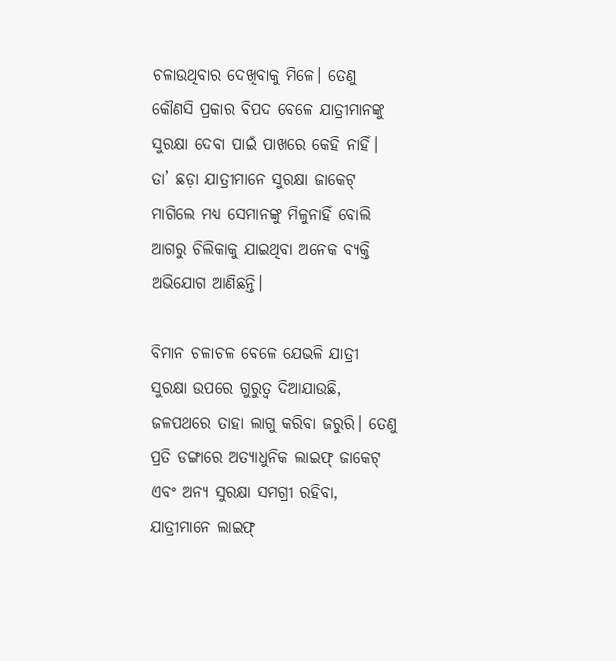ଚଳାଉଥିବାର ଦେଖିବାକୁ ମିଳେ। ତେଣୁ କୌଣସି ପ୍ରକାର ବିପଦ ବେଳେ ଯାତ୍ରୀମାନଙ୍କୁ ସୁରକ୍ଷା ଦେବା ପାଇଁ ପାଖରେ କେହି ନାହିଁ। ତା’ ଛଡ଼ା ଯାତ୍ରୀମାନେ ସୁରକ୍ଷା ଜାକେଟ୍‍ ମାଗିଲେ ମଧ୍ୟ ସେମାନଙ୍କୁ ମିଳୁନାହିଁ ବୋଲି ଆଗରୁ ଚିଲିକାକୁ ଯାଇଥିବା ଅନେକ ବ୍ୟକ୍ତି ଅଭିଯୋଗ ଆଣିଛନ୍ତି।

ବିମାନ ଚଳାଚଳ ବେଳେ ଯେଭଳି ଯାତ୍ରୀ ସୁରକ୍ଷା ଉପରେ ଗୁରୁତ୍ୱ ଦିଆଯାଉଛି, ଜଳପଥରେ ତାହା ଲାଗୁ କରିବା ଜରୁରି। ତେଣୁ ପ୍ରତି ଡଙ୍ଗାରେ ଅତ୍ୟାଧୁନିକ ଲାଇଫ୍‍ ଜାକେଟ୍‍ ଏବଂ ଅନ୍ୟ ସୁରକ୍ଷା ସମଗ୍ରୀ ରହିବା, ଯାତ୍ରୀମାନେ ଲାଇଫ୍‍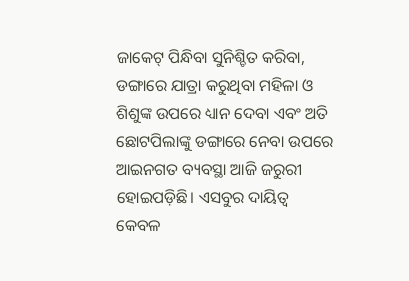ଜାକେଟ୍‍ ପିନ୍ଧିବା ସୁନିଶ୍ଚିତ କରିବା, ଡଙ୍ଗାରେ ଯାତ୍ରା କରୁଥିବା ମହିଳା ଓ ଶିଶୁଙ୍କ ଉପରେ ଧ୍ୟାନ ଦେବା ଏବଂ ଅତି ଛୋଟପିଲାଙ୍କୁ ଡଙ୍ଗାରେ ନେବା ଉପରେ ଆଇନଗତ ବ୍ୟବସ୍ଥା ଆଜି ଜରୁରୀ ହୋ‍ଇପଡ଼ିଛି। ଏସବୁର ଦାୟିତ୍ୱ କେବଳ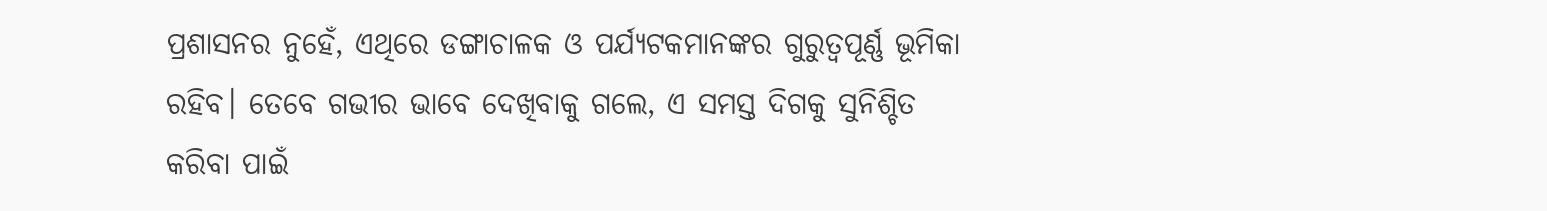ପ୍ରଶାସନର ନୁହେଁ, ଏଥିରେ ଡଙ୍ଗାଚାଳକ ଓ ପର୍ଯ୍ୟଟକମାନଙ୍କର ଗୁରୁତ୍ୱପୂର୍ଣ୍ଣ ଭୂମିକା ରହିବ। ତେବେ ଗଭୀର ଭାବେ ଦେଖିବାକୁ ଗଲେ, ଏ ସମସ୍ତ ଦିଗକୁ ସୁନିଶ୍ଚିତ କରିବା ପାଇଁ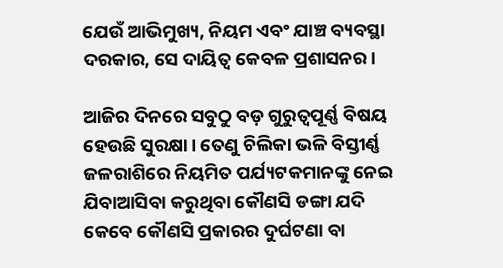ଯେଉଁ ଆଭିମୁଖ୍ୟ, ନିୟମ ଏବଂ ଯାଞ୍ଚ ବ୍ୟବସ୍ଥା ଦରକାର, ସେ ଦାୟିତ୍ୱ କେବଳ ପ୍ରଶାସନର।

ଆଜିର ଦିନରେ ସବୁଠୁ ବଡ଼ ଗୁରୁତ୍ୱପୂର୍ଣ୍ଣ ବିଷୟ ହେଉଛି ସୁରକ୍ଷା। ତେଣୁ ଚିଲିକା ଭଳି ବିସ୍ତୀର୍ଣ୍ଣ ଜଳରାଶିରେ ନିୟମିତ ପର୍ଯ୍ୟଟକମାନଙ୍କୁ ନେଇ ଯିବାଆସିବା କରୁଥିବା କୌଣସି ଡଙ୍ଗା ଯଦି କେବେ କୌଣସି ପ୍ରକାରର ଦୁର୍ଘଟଣା ବା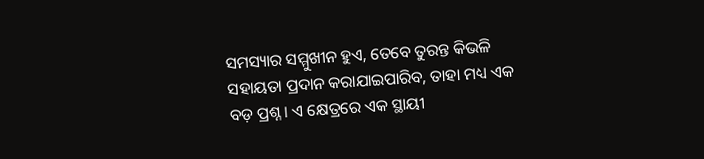ସମସ୍ୟାର ସମ୍ମୁଖୀନ ହୁଏ, ତେବେ ତୁରନ୍ତ କିଭଳି ସହାୟତା ପ୍ରଦାନ କରାଯାଇପାରିବ, ତାହା ମଧ୍ୟ ଏକ ବଡ଼ ପ୍ରଶ୍ନ। ଏ କ୍ଷେତ୍ରରେ ଏକ ସ୍ଥାୟୀ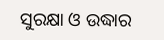ସୁରକ୍ଷା ଓ ଉଦ୍ଧାର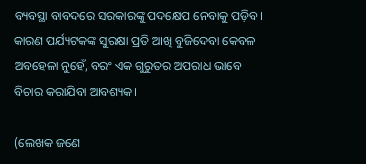ବ୍ୟବସ୍ଥା ବାବଦରେ ସରକାରଙ୍କୁ ପଦକ୍ଷେପ ନେବାକୁ ପଡ଼ିବ। କାରଣ ପର୍ଯ୍ୟଟକଙ୍କ ସୁରକ୍ଷା ପ୍ରତି ଆଖି ବୁଜିଦେବା କେବଳ ଅବହେଳା ନୁହେଁ, ବରଂ ଏକ ଗୁରୁତର ଅପରାଧ ଭାବେ ବିଚାର କରାଯିବା ଆବଶ୍ୟକ।

(ଲେଖକ ଜଣେ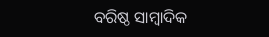ବରିଷ୍ଠ ସାମ୍ବାଦିକ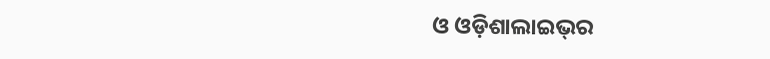ଓ ଓଡ଼ିଶାଲାଇଭ୍‌ର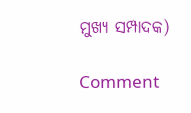ମୁଖ୍ୟ ସମ୍ପାଦକ)

Comment